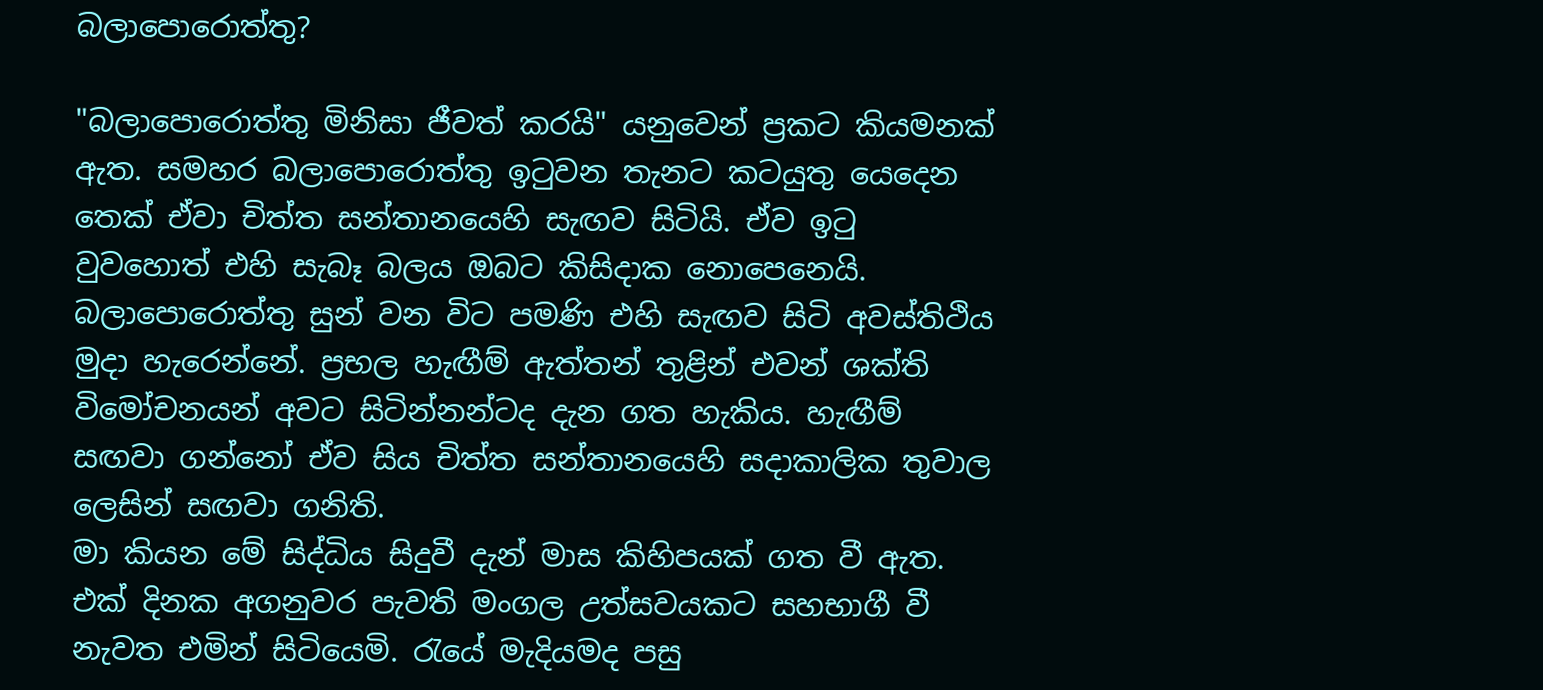බලාපොරොත්තු?

"බලාපොරොත්තු මිනිසා ජීවත් කරයි" යනුවෙන් ප්‍රකට කියමනක් ඇත. සමහර බලාපොරොත්තු ඉටුවන තැනට කටයුතු යෙදෙන තෙක් ඒවා චිත්ත සන්තානයෙහි සැඟව සිටියි. ඒව ඉටු වුවහොත් එහි සැබෑ බලය ඔබට කිසිදාක නොපෙනෙයි. බලාපොරොත්තු සුන් වන විට පමණි එහි සැඟව සිටි අවස්තිථිය මුදා හැරෙන්නේ. ප්‍රභල හැඟීම් ඇත්තන් තුළින් එවන් ශක්ති විමෝචනයන් අවට සිටින්නන්ටද දැන ගත හැකිය. හැඟීම් සඟවා ගන්නෝ ඒව සිය චිත්ත සන්තානයෙහි සදාකාලික තුවාල ලෙසින් සඟවා ගනිති.
මා කියන මේ සිද්ධිය සිදුවී දැන් මාස කිහිපයක් ගත වී ඇත. එක් දිනක අගනුවර පැවති මංගල උත්සවයකට සහභාගී වී නැවත එමින් සිටියෙමි. රැයේ මැදියමද පසු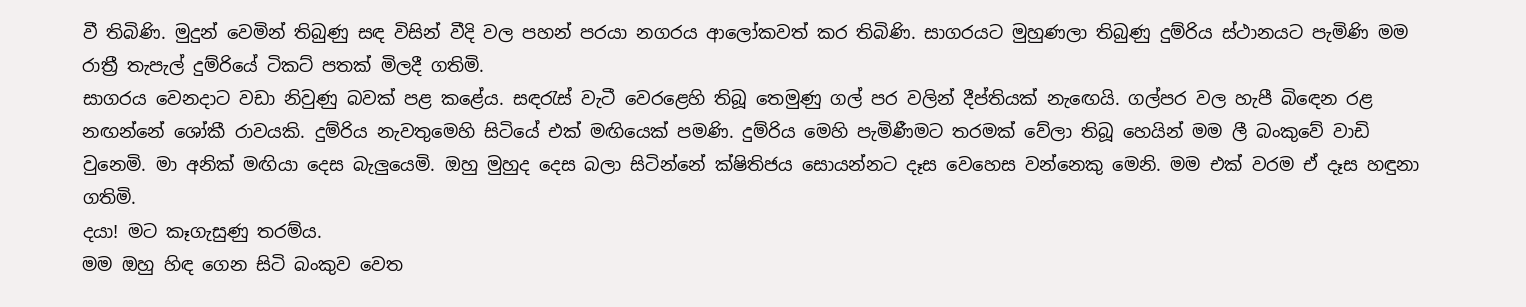වී තිබිණි. මුදුන් වෙමින් තිබුණු සඳ විසින් වීදි වල පහන් පරයා නගරය ආලෝකවත් කර තිබිණි. සාගරයට මුහුණලා තිබුණු දුම්රිය ස්ථානයට පැමිණි මම රාත්‍රී තැපැල් දුම්රියේ ටිකට් පතක් මිලදී ගතිමි.
සාගරය වෙනදාට වඩා නිවුණු බවක් පළ කළේය. සඳරැස් වැටී වෙරළෙහි තිබූ තෙමුණු ගල් පර වලින් දීප්තියක් නැඟෙයි. ගල්පර වල හැපී බිඳෙන රළ නඟන්නේ ශෝකී රාවයකි. දුම්රිය නැවතුමෙහි සිටියේ එක් මඟියෙක් පමණි. දුම්රිය මෙහි පැමිණීමට තරමක් වේලා තිබූ හෙයින් මම ලී බංකුවේ වාඩි වුනෙමි. මා අනික් මඟියා දෙස බැලුයෙමි. ඔහු මුහුද දෙස බලා සිටින්නේ ක්ෂිතිජය සොයන්නට දෑස වෙහෙස වන්නෙකු මෙනි. මම එක් වරම ඒ දෑස හඳුනා ගතිමි.
දයා! මට කෑගැසුණු තරම්ය.
මම ඔහු හිඳ ගෙන සිටි බංකුව වෙත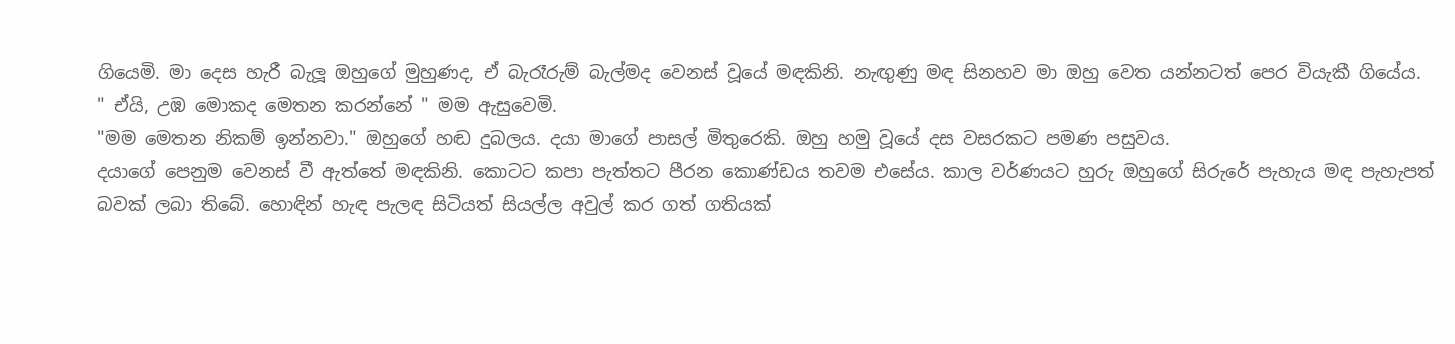ගියෙමි. මා දෙස හැරී බැලූ ඔහුගේ මුහුණද, ඒ බැරෑරුම් බැල්මද වෙනස් වූයේ මඳකිනි. නැඟුණු මඳ සිනහව මා ඔහු වෙත යන්නටත් පෙර වි‍යැකී ගියේය.
" ඒයි, උඹ මොකද මෙතන කරන්නේ " මම ඇසුවෙමි.
"මම මෙතන නිකම් ඉන්නවා." ඔහුගේ හඬ දුබලය. දයා මාගේ පාසල් මිතුරෙකි. ඔහු හමු වූයේ දස වසරකට පමණ පසුවය.
දයාගේ පෙනුම වෙනස් වී ඇත්තේ මඳකිනි. කොටට කපා පැත්තට පීරන කොණ්ඩය තවම එසේය. කාල වර්ණයට හුරු ඔහුගේ සිරුරේ පැහැය මඳ පැහැපත් බවක් ලබා තිබේ. හොඳින් හැඳ පැලඳ සිටියත් සියල්ල අවුල් කර ගත් ගතියක්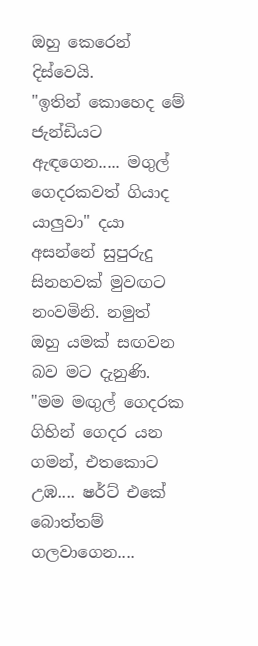ඔහු කෙරෙන් දිස්වෙයි.
"ඉතින් කොහෙද මේ ජැන්ඩියට ඇඳගෙන..... මගුල් ගෙදරකවත් ගියාද යාලුවා" දයා අසන්නේ සුපුරුදු සිනහවක් මුවඟට නංවමිනි. නමුත් ඔහු යමක් සඟවන බව මට දැනුණි. "මම මඟුල් ගෙදරක ගිහින් ගෙදර යන ගමන්, එතකොට උඹ.... ෂර්ට් එකේ බොත්තම් ගලවාගෙන....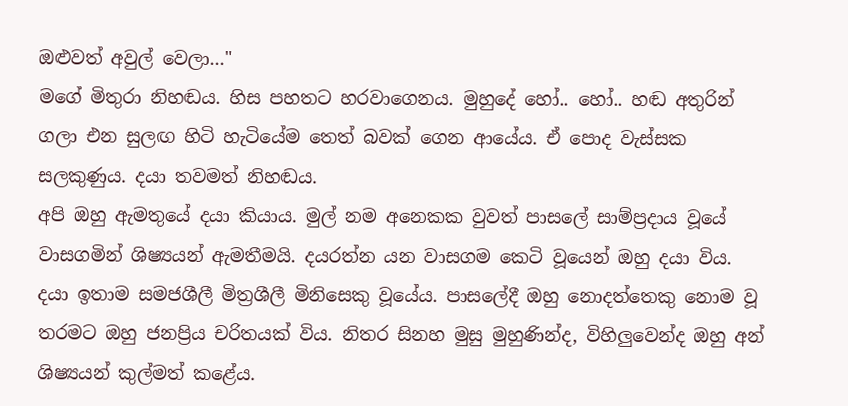ඔළුවත් අවුල් වෙලා..."
මගේ මිතුරා නිහඬය. හිස පහතට හරවාගෙනය. මුහුදේ හෝ.. හෝ.. හඬ අතුරින් ගලා එන සුලඟ හිටි හැටියේම තෙත් බවක් ගෙන ආයේය. ඒ පොද වැස්සක සලකුණුය. දයා තවමත් නිහඬය.
අපි ඔහු ඇමතුයේ දයා කියාය. මුල් නම අනෙකක වුවත් පාසලේ සාම්ප්‍රදාය වූයේ වාසගමින් ශිෂ්‍යයන් ඇමතීමයි. දයරත්න යන වාසගම කෙටි වූයෙන් ඔහු දයා විය. දයා ඉතාම සමජශීලී මිත්‍රශීලී මිනිසෙකු වූයේය. පාසලේදී ඔහු නොදත්තෙකු නොම වූ තරමට ඔහු ජනප්‍රිය චරිතයක් විය. නිතර සිනහ මුසු මුහුණින්ද, විහිලුවෙන්ද ඔහු අන් ශිෂ්‍යයන් කුල්මත් කළේය.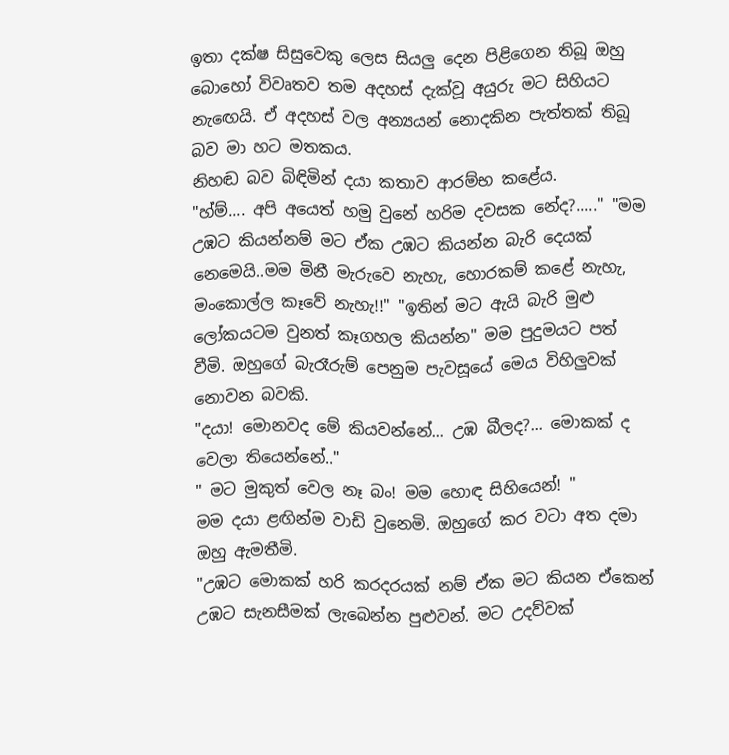ඉතා දක්ෂ සිසුවෙකු ලෙස සියලු දෙන පිළිගෙන තිබූ ඔහු බොහෝ විවෘතව තම අදහස් දැක්වූ අයුරු මට සිහියට නැඟෙයි. ඒ අදහස් වල අන්‍යයන් නොදකින පැත්තක් තිබූ බව මා හට මතකය.
නිහඬ බව බිඳිමින් දයා කතාව ආරම්භ කළේය.
"හ්ම්.... අපි අයෙත් හමු වුනේ හරිම දවසක නේද?....." "මම උඹට කියන්නම් මට ඒක උඹට කියන්න බැරි දෙයක් නෙමෙයි..මම මිනී මැරුවෙ නැහැ, හොරකම් කළේ නැහැ, මංකොල්ල කෑවේ නැහැ!!" "ඉතින් මට ඇයි බැරි මුළු ලෝකයටම වුනත් කෑගහල කියන්න" මම පුදුමයට පත් වීමි. ඔහුගේ බැරෑරුම් පෙනුම පැවසූයේ මෙය විහිලුවක් නොවන බවකි.
"දයා! මොනවද මේ කියවන්නේ... උඹ බීලද?... මොකක් ද වෙලා තියෙන්නේ.."
" මට මුකුත් වෙල නෑ බං! මම හොඳ සිහියෙන්! "
මම දයා ළඟින්ම වාඩි වුනෙමි. ඔහුගේ කර වටා අත දමා ඔහු ඇමතීමි.
"උඹට මොකක් හරි කරදරයක් නම් ඒක මට කියන ඒකෙන් උඹට සැනසීමක් ලැබෙන්න පුළුවන්. මට උදව්වක්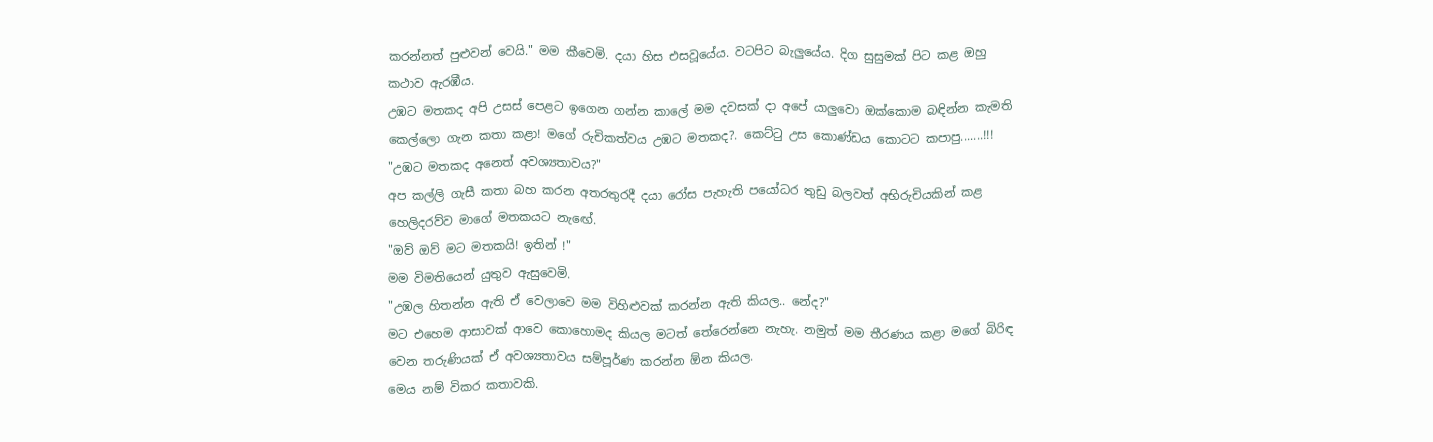කරන්නත් පුළුවන් වෙයි." මම කීවෙමි. දයා හිස එසවූයේය. වටපිට බැලුයේය. දිග සුසුමක් පිට කළ ඔහු කථාව ඇරඹීය.
උඹට මතකද අපි උසස් පෙළට ඉගෙන ගන්න කාලේ මම දවසක් දා අපේ යාලුවො ඔක්කොම බඳින්න කැමති කෙල්ලො ගැන කතා කළා! මගේ රුචිකත්වය උඹට මතකද?. කෙට්ටු උස කොණ්ඩය කොටට කපාපු.......!!!
"උඹට මතකද අනෙත් අවශ්‍යතාවය?"
අප කල්ලි ගැසී කතා බහ කරන අතරතුරදී දයා රෝස පැහැති පයෝධර තුඩු බලවත් අභිරුචියකින් කළ හෙලිදරව්ව මාගේ මතකයට නැඟේ.
"ඔව් ඔව් මට මතකයි! ඉතින් !"
මම විමතියෙන් යුතුව ඇසුවෙමි.
"උඹල හිතන්න ඇති ඒ වෙලාවෙ මම විහිළුවක් කරන්න ඇති කියල.. නේද?"
මට එහෙම ආසාවක් ආවෙ කොහොමද කියල මටත් තේරෙන්නෙ නැහැ. නමුත් මම තීරණය කළා මගේ බිරිඳ වෙන තරුණියක් ඒ අවශ්‍යතාවය සම්පූර්ණ කරන්න ඕන කියල.
මෙය නම් විකර කතාවකි.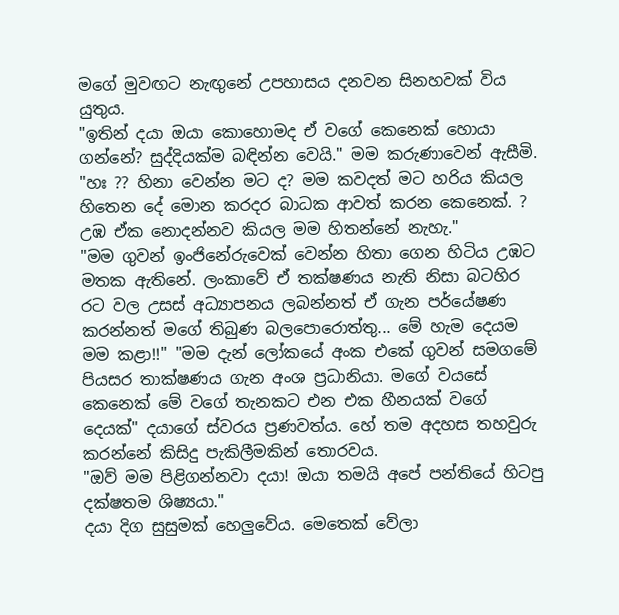මගේ මුවඟට නැඟුනේ උපහාසය දනවන සිනහවක් විය යුතුය.
"ඉතින් දයා ඔයා කොහොමද ඒ වගේ කෙනෙක් හොයා ගන්නේ? සුද්දියක්ම බඳින්න වෙයි." මම කරුණාවෙන් ඇසීමි.
"හඃ ?? හිනා වෙන්න මට ද? මම කවදත් මට හරිය කියල හිතෙන දේ මොන කරදර බාධක ආවත් කරන කෙනෙක්. ? උඹ ඒක නොදන්නව කියල මම හිතන්නේ නැහැ."
"මම ගුවන් ඉංජිනේරුවෙක් වෙන්න හිතා ගෙන හිටිය උඹට මතක ඇතිනේ. ලංකාවේ ඒ තක්ෂණය නැති නිසා බටහිර රට වල උසස් අධ්‍යාපනය ලබන්නත් ඒ ගැන පර්යේෂණ කරන්නත් මගේ තිබුණ බලපොරොත්තු... මේ හැම දෙයම මම කළා!!" "මම දැන් ලෝකයේ අංක එකේ ගුවන් සමගමේ පියසර තාක්ෂණය ගැන අංශ ප්‍රධානියා. මගේ වයසේ කෙනෙක් මේ වගේ තැනකට එන එක හීනයක් වගේ දෙයක්" දයාගේ ස්වරය ප්‍රණවත්ය. හේ තම අදහස තහවුරු කරන්නේ කිසිදු පැකිලීමකින් තොරවය.
"ඔව් මම පිළිගන්නවා දයා! ඔයා තමයි අපේ පන්තියේ හිටපු දක්ෂතම ශිෂ්‍යයා."
දයා දිග සුසුමක් හෙලුවේය. මෙතෙක් වේලා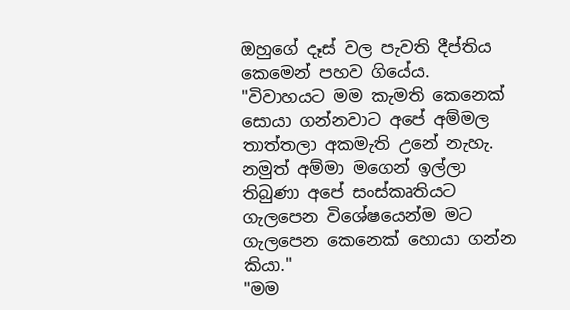ඔහුගේ දෑස් වල පැවති දීප්තිය කෙමෙන් පහව ගියේය.
"විවාහයට මම කැමති කෙනෙක් සොයා ගන්නවාට අපේ අම්මල තාත්තලා අකමැති උනේ නැහැ. නමුත් අම්මා මගෙන් ඉල්ලා තිබුණා අපේ සංස්කෘතියට ගැලපෙන විශේෂයෙන්ම මට ගැලපෙන කෙනෙක් හොයා ගන්න කියා."
"මම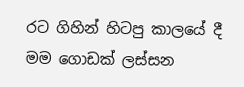රට ගිහින් හිටපු කාලයේ දී මම ගොඩක් ලස්සන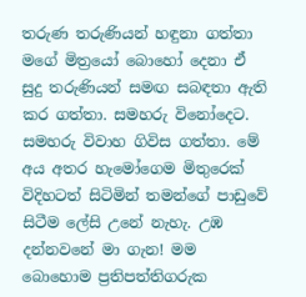තරුණ තරුණියන් හඳුනා ගත්තා මගේ මිත්‍රයෝ බොහෝ දෙනා ඒ සුදු තරුණියන් සමඟ සබඳතා ඇති කර ගත්තා. සමහරු විනෝදෙට. සමහරු විවාහ ගිවිස ගත්තා. මේ අය අතර හැමෝගෙම මිතුරෙක් විදිහටත් සිටිමින් තමන්ගේ පාඩුවේ සිටීම ලේසි උනේ නැහැ. උඹ දන්නවනේ මා ගැන! මම බොහොම ප්‍රතිපත්තිගරුක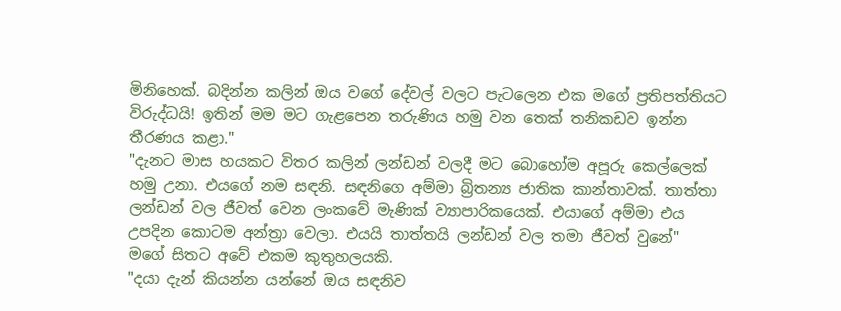මිනිහෙක්. බදින්න කලින් ඔය වගේ දේවල් වලට පැටලෙන එක මගේ ප්‍රතිපත්තියට විරුද්ධයි! ඉතින් මම මට ගැළපෙන තරුණිය හමු වන තෙක් තනිකඩව ඉන්න තීරණය කළා."
"දැනට මාස හයකට විතර කලින් ලන්ඩන් වලදී මට බොහෝම අපූරු කෙල්ලෙක් හමු උනා. එයගේ නම සඳනි. සඳනිගෙ අම්මා බ්‍රිතන්‍ය ජාතික කාන්තාවක්. තාත්තා ලන්ඩන් වල ජීවත් වෙන ලංකවේ මැණික් ව්‍යාපාරිකයෙක්. එයාගේ අම්මා එය උපදින කොටම අන්ත්‍රා වෙලා. එයයි තාත්තයි ලන්ඩන් වල තමා ජීවත් වුනේ"
මගේ සිතට අවේ එකම කුතුහලයකි.
"දයා දැන් කියන්න යන්නේ ඔය සඳනිව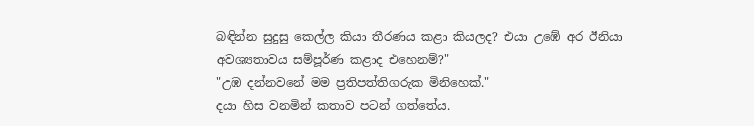බඳින්න සුදුසු කෙල්ල කියා තීරණය කළා කියලද? එයා උඹේ අර ඊනියා අවශ්‍යතාවය සම්පූර්ණ කළාද එහෙනම්?"
"උඹ දන්නවනේ මම ප්‍රතිපත්තිගරුක මිනිහෙක්."
දයා හිස වනමින් කතාව පටන් ගත්තේය.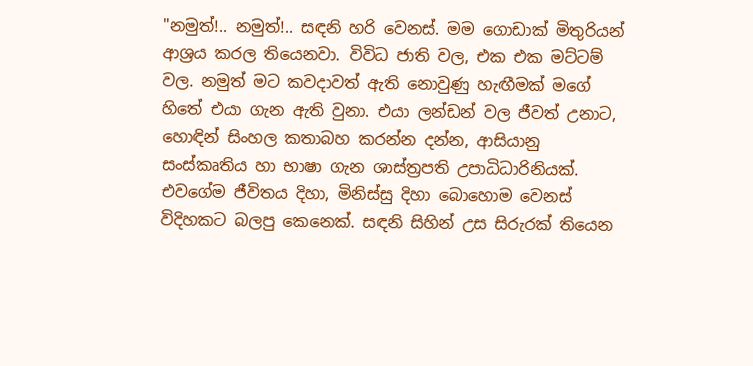"නමුත්!.. නමුත්!.. සඳනි හරි වෙනස්. මම ගොඩාක් මිතුරියන් ආශ්‍රය කරල තියෙනවා. විවිධ ජාති වල, එක එක මට්ටම් වල. නමුත් මට කවදාවත් ඇති නොවුණු හැඟීමක් මගේ හිතේ එයා ගැන ඇති වුනා. එයා ලන්ඩන් වල ජීවත් උනාට, හොඳින් සිංහල කතාබහ කරන්න දන්න, ආසියානු සංස්කෘතිය හා භාෂා ගැන ශාස්ත්‍රපති උපාධිධාරිනියක්. එවගේම ජීවිතය දිහා, මිනිස්සු දිහා බොහොම වෙනස් විදිහකට බලපු කෙනෙක්. සඳනි සිහින් උස සිරුරක් තියෙන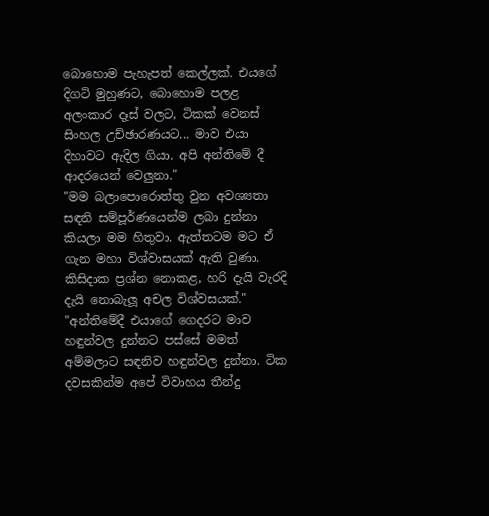බොහොම පැහැපත් කෙල්ලක්. එයගේ දිගටි මුහුණට, බොහොම පලළ අලංකාර දෑස් වලට, ටිකක් වෙනස් සිංහල උච්ඡාරණයට... මාව එයා දිහාවට ඇදිල ගියා. අපි අන්තිමේ දී ආදරයෙන් වෙලුනා."
"මම බලාපොරොත්තු වුන අවශ්‍යතා සඳනි සම්පූර්ණයෙන්ම ලබා දුන්නා කියලා මම හිතුවා. ඇත්තටම මට ඒ ගැන මහා විශ්වාසයක් ඇති වුණා. කිසිදාක ප්‍රශ්න නොකළ, හරි දැයි වැරදි දැයි නොබැලූ අචල විශ්වසයක්."
"අන්තිමේදී එයාගේ ගෙදරට මාව හඳුන්වල දුන්නට පස්සේ මමත් අම්මලාට සඳනිව හඳුන්වල දුන්නා. ටික දවසකින්ම අපේ විවාහය තීන්දු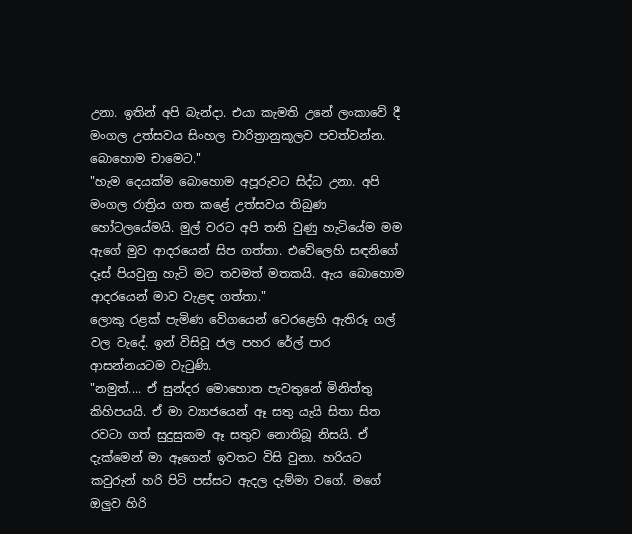උනා. ඉතින් අපි බැන්දා. එයා කැමති උනේ ලංකාවේ දී මංගල උත්සවය සිංහල චාරිත්‍රානුකූලව පවත්වන්න. බොහොම චාමෙට."
"හැම දෙයක්ම බොහොම අපූරුවට සිද්ධ උනා. අපි මංගල රාත්‍රිය ගත කළේ උත්සවය තිබුණ හෝටලයේමයි. මුල් වරට අපි තනි වුණු හැටියේම මම ඇගේ මුව ආදරයෙන් සිප ගත්තා. එවේලෙහි සඳනිගේ දෑස් පියවුනු හැටි මට තවමත් මතකයි. ඇය බොහොම ආදරයෙන් මාව වැළඳ ගත්තා."
ලොකු රළක් පැමිණ වේගයෙන් වෙරළෙහි ඇතිරූ ගල් වල වැදේ. ඉන් විසිවූ ජල පහර රේල් පාර ආසන්නයටම වැටුණි.
"නමුත්.... ඒ සුන්දර මොහොත පැවතුනේ මිනිත්තු කිහිපයයි. ඒ මා ව්‍යාජයෙන් ඈ සතු යැයි සිතා සිත රවටා ගත් සුදුසුකම ඈ සතුව නොතිබූ නිසයි. ඒ දැක්මෙන් මා ඈගෙන් ඉවතට විසි වුනා. හරියට කවුරුන් හරි පිටි පස්සට ඇදල දැම්මා වගේ. මගේ ඔලුව හිරි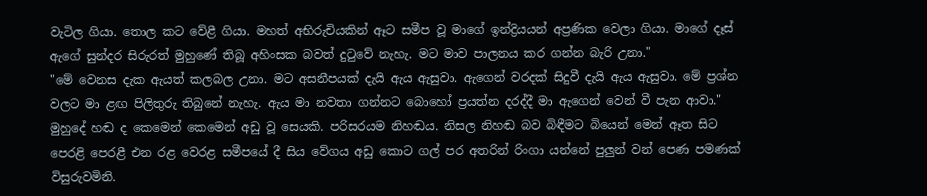වැටිල ගියා. තොල කට වේළී ගියා. මහත් අභිරුචියකින් ඈට සමීප වූ මාගේ ඉන්ද්‍රියයන් අප්‍රණික වෙලා ගියා. මාගේ දෑස් ඇගේ සුන්දර සිරුරත් මුහුණේ තිබූ අහිංසක බවත් දුටුවේ නැහැ. මට මාව පාලනය කර ගන්න බැරි උනා."
"මේ වෙනස දැක ඇයත් කලබල උනා. මට අසනීපයක් දැයි ඇය ඇසුවා. ඇගෙන් වරදක් සිදුවී දැයි ඇය ඇසුවා. මේ ප්‍රශ්න වලට මා ළඟ පිලිතුරු තිබුනේ නැහැ. ඇය මා නවතා ගන්නට බොහෝ ප්‍රයත්න දරද්දී මා ඇගෙන් වෙන් වී පැන ආවා."
මුහුදේ හඬ ද කෙමෙන් කෙමෙන් අඩු වූ සෙයකි. පරිසරයම නිහඬය. නිසල නිහඬ බව බිඳීමට බියෙන් මෙන් ඈත සිට පෙරළි පෙරළී එන රළ වෙරළ සමීපයේ දී සිය වේගය අඩු කොට ගල් පර අතරින් රිංගා යන්නේ පුලුන් වන් පෙණ පමණක් විසුරුවමිනි.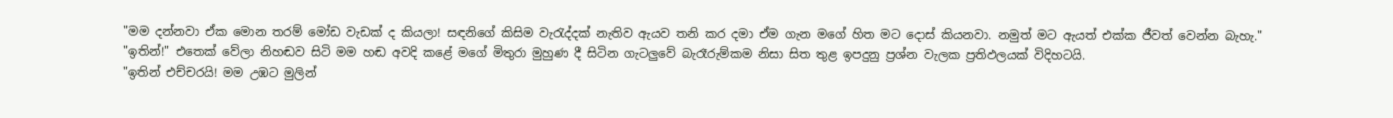"මම දන්නවා ඒක මොන තරම් මෝඩ වැඩක් ද කියලා! සඳනිගේ කිසිම වැරැද්දක් නැතිව ඇයව තනි කර දමා ඒම ගැන මගේ හිත මට දොස් කියනවා. නමුත් මට ඇයත් එක්ක ජීවත් වෙන්න බැහැ."
"ඉතින්!" එතෙක් වේලා නිහඬව සිටි මම හඬ අවදි කළේ මගේ මිතුරා මුහුණ දී සිටින ගැටලුවේ බැරෑරුම්කම නිසා සිත තුළ ඉපදුනු ප්‍රශ්න වැලක ප්‍රතිඵලයක් විදිහටයි.
"ඉතින් එච්චරයි! මම උඹට මුලින්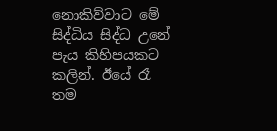නොකිව්වාට මේ සිද්ධිය සිද්ධ උනේ පැය කිහිපයකට කලින්. ඊයේ රෑ තම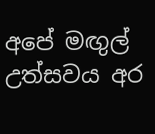අපේ මඟුල් උත්සවය අර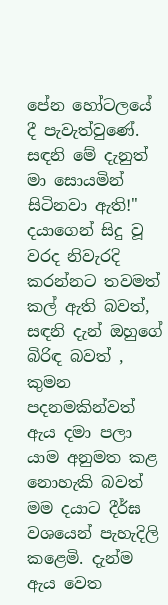පේන හෝටලයේ දී පැවැත්වුණේ. සඳනි මේ දැනුත් මා සොයමින් සිටිනවා ඇති!"
දයාගෙන් සිදු වූ වරද නිවැරදි කරන්නට තවමත් කල් ඇති බවත්, සඳනි දැන් ඔහුගේ බිරිඳ බවත් , කුමන පදනමකින්වත් ඇය දමා පලා යාම අනුමත කළ නොහැකි බවත් මම දයාට දීර්ඝ වශයෙන් පැහැදිලි කළෙමි. දැන්ම ඇය වෙත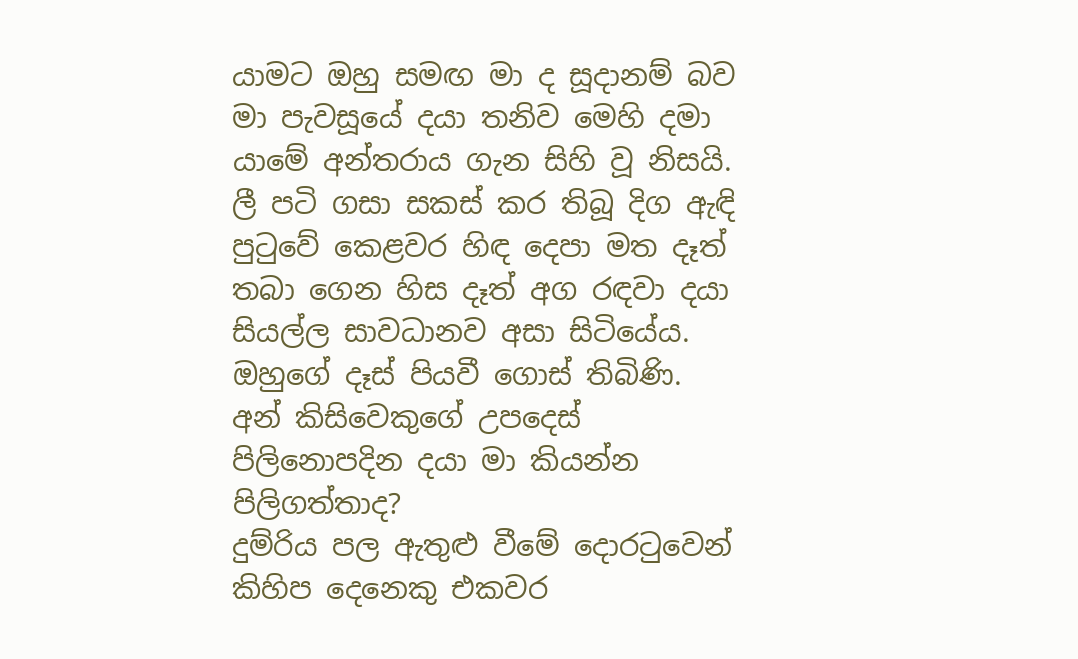යාමට ඔහු සමඟ මා ද සූදානම් බව මා පැවසූයේ දයා තනිව මෙහි දමා යාමේ අන්තරාය ගැන සිහි වූ නිසයි.
ලී පටි ගසා සකස් කර තිබූ දිග ඇඳි පුටුවේ කෙළවර හිඳ දෙපා මත දෑත් තබා ගෙන හිස දෑත් අග රඳවා දයා සියල්ල සාවධානව අසා සිටියේය. ඔහුගේ දෑස් පියවී ගොස් තිබිණි. අන් කිසිවෙකුගේ උපදෙස් පිලිනොපදින දයා මා කියන්න පිලිගත්තාද?
දුම්රිය පල ඇතුළු වීමේ දොරටුවෙන් කිහිප දෙනෙකු එකවර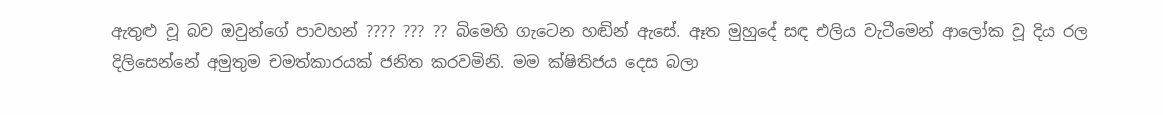ඇතුළු වූ බව ඔවුන්ගේ පාවහන් ???? ??? ?? බිමෙහි ගැටෙන හඬින් ඇසේ. ඈත මුහුදේ සඳ එලිය වැටීමෙන් ආලෝක වූ දිය රල දිලිසෙන්නේ අමුතුම චමත්කාරයක් ජනිත කරවමිනි. මම ක්ෂිතිජය දෙස බලා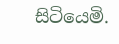සිටියෙමි.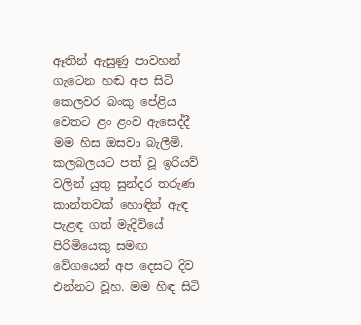ඈතින් ඇසුණු පාවහන් ගැටෙන හඬ අප සිටි කෙලවර බංකු පේළිය වෙතට ළං ළංව ඇසෙද්දී මම හිස ඔසවා බැලීමි. කලබලයට පත් වූ ඉරියව් වලින් යුතු සුන්දර තරුණ කාන්තවක් හොඳින් ඇඳ පැළඳ ගත් මැදිවියේ පිරිමියෙකු සමඟ වේගයෙන් අප දෙසට දිව එන්නට වූහ. මම හිඳ සිටි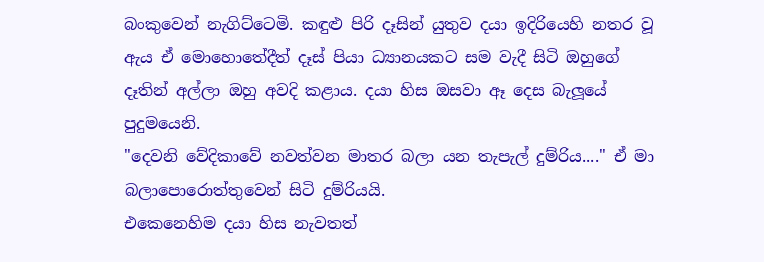බංකුවෙන් නැගිට්ටෙමි. කඳුළු පිරි දෑසින් යුතුව දයා ඉදිරියෙහි නතර වූ ඇය ඒ මොහොතේදීත් දෑස් පියා ධ්‍යානයකට සම වැදී සිටි ඔහුගේ දෑතින් අල්ලා ඔහු අවදි කළාය. දයා හිස ඔසවා ඈ දෙස බැලූයේ පුදුමයෙනි.
"දෙවනි වේදිකාවේ නවත්වන මාතර බලා යන තැපැල් දුම්රිය...." ඒ මා බලාපොරොත්තුවෙන් සිටි දුම්රියයි.
එකෙනෙහිම දයා හිස නැවතත්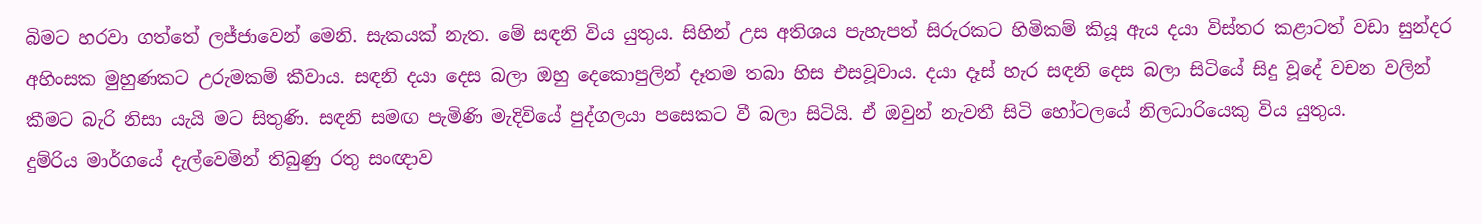බිමට හරවා ගත්තේ ලජ්ජාවෙන් මෙනි. සැකයක් නැත. මේ සඳනි විය යුතුය. සිහින් උස අතිශය පැහැපත් සිරුරකට හිමිකම් කියූ ඇය දයා විස්තර කළාටත් වඩා සුන්දර අහිංසක මුහුණකට උරුමකම් කීවාය. සඳනි දයා දෙස බලා ඔහු දෙකොපුලින් දෑතම තබා හිස එසවූවාය. දයා දෑස් හැර සඳනි දෙස බලා සිටියේ සිදු වූදේ වචන වලින් කීමට බැරි නිසා යැයි මට සිතුණි. සඳනි සමඟ පැමිණි මැදිවියේ පුද්ගලයා පසෙකට වී බලා සිටියි. ඒ ඔවුන් නැවතී සිටි හෝටලයේ නිලධාරියෙකු විය යුතුය.
දුම්රිය මාර්ගයේ දැල්වෙමින් තිබුණු රතු සංඥාව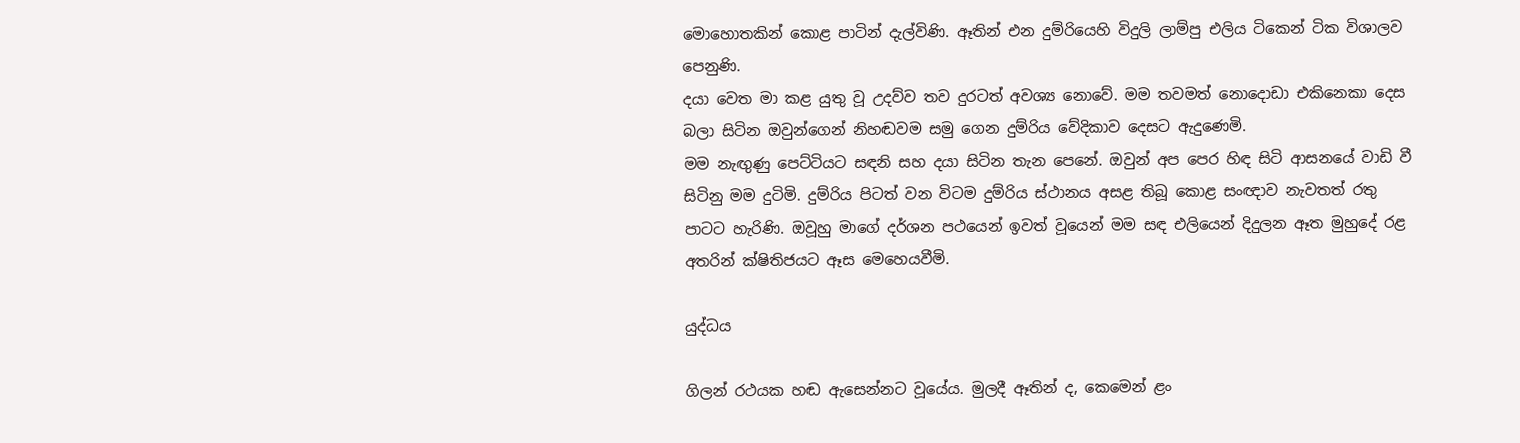මොහොතකින් කොළ පාටින් දැල්විණි. ඈතින් එන දුම්රියෙහි විදුලි ලාම්පු එලිය ටිකෙන් ටික විශාලව පෙනුණි.
දයා වෙත මා කළ යුතු වූ උදව්ව තව දුරටත් අවශ්‍ය නොවේ. මම තවමත් නොදොඩා එකිනෙකා දෙස බලා සිටින ඔවුන්ගෙන් නිහඬවම සමු ගෙන දුම්රිය වේදිකාව දෙසට ඇදුණෙමි.
මම නැඟුණු පෙට්ටියට සඳනි සහ දයා සිටින තැන පෙනේ. ඔවුන් අප පෙර හිඳ සිටි ආසනයේ වාඩි වී සිටිනු මම දුටිමි. දුම්රිය පිටත් වන විටම දුම්රිය ස්ථානය අසළ තිබූ කොළ සංඥාව නැවතත් රතු පාටට හැරිණි. ඔවූහු මාගේ දර්ශන පථයෙන් ඉවත් වූයෙන් මම සඳ එලියෙන් දිදුලන ඈත මුහුදේ රළ අතරින් ක්ෂිතිජයට ඈස මෙහෙයවීමි.

යුද්ධය

ගිලන් රථයක හඬ ඇසෙන්නට වූයේය. මුලදී ඈතින් ද, කෙමෙන් ළං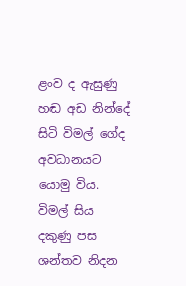ළංව ද ඇසුණු හඬ අඩ නින්දේ සිටි විමල් ගේද අවධානයට යොමු විය. විමල් සිය දකුණු පස ශන්තව නිදන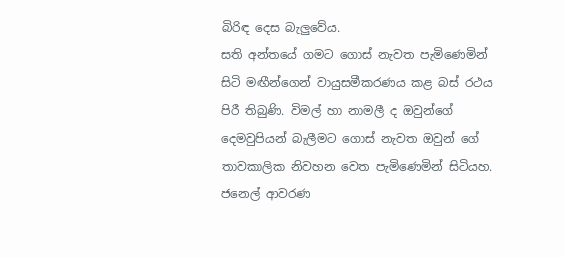බිරිඳ දෙස බැලුවේය.
සති අන්තයේ ගමට ගොස් නැවත පැමිණෙමින් සිටි මඟීන්ගෙන් වායුසමීකරණය කළ බස් රථය පිරී තිබුණි. විමල් හා නාමලී ද ඔවුන්ගේ දෙමවුපියන් බැලීමට ගොස් නැවත ඔවුන් ගේ තාවකාලික නිවහන වෙත පැමිණෙමින් සිටියහ.
ජනෙල් ආවරණ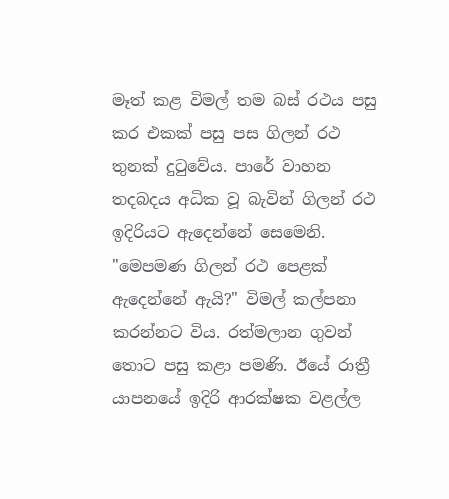මෑත් කළ විමල් තම බස් රථය පසු කර එකක් පසු පස ගිලන් රථ තුනක් දුටුවේය. පාරේ වාහන තදබදය අධික වූ බැවින් ගිලන් රථ ඉදිරියට ඇදෙන්නේ සෙමෙනි.
"මෙපමණ ගිලන් රථ පෙළක් ඇදෙන්නේ ඇයි?" විමල් කල්පනා කරන්නට විය. රත්මලාන ගුවන් තොට පසු කළා පමණි. ඊයේ රාත්‍රී යාපනයේ ඉදිරි ආරක්ෂක වළල්ල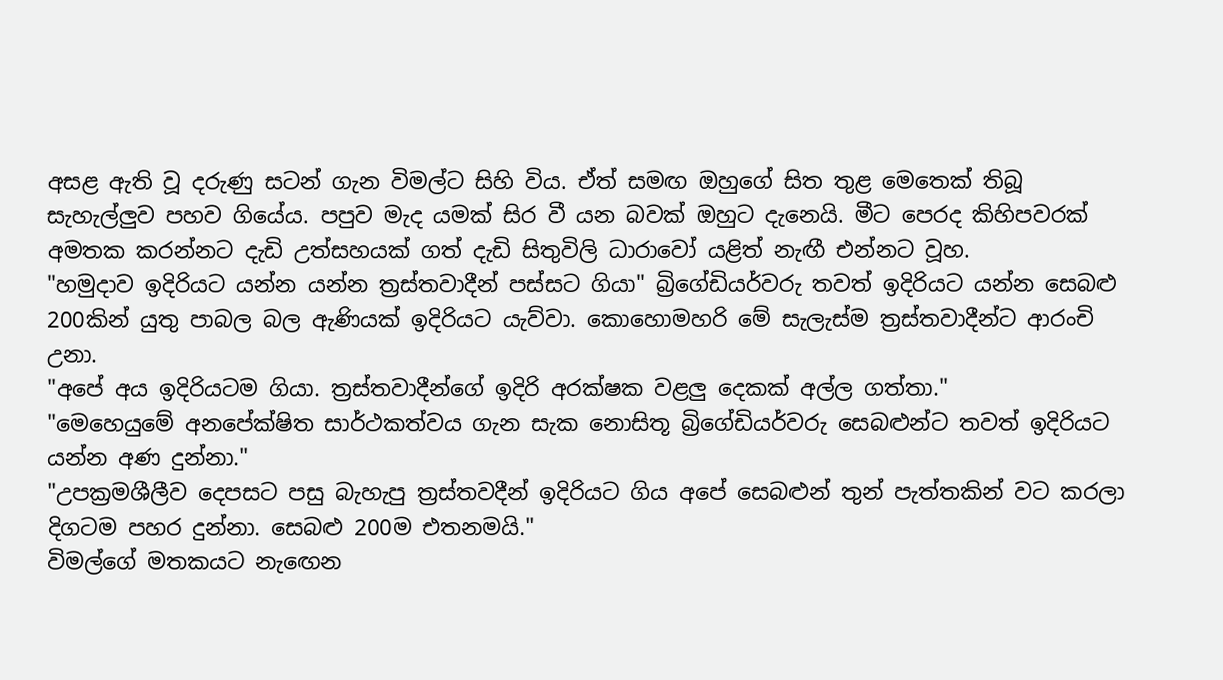අසළ ඇති වූ දරුණු සටන් ගැන විමල්ට සිහි විය. ඒත් සමඟ ඔහුගේ සිත තුළ මෙතෙක් තිබූ සැහැල්ලුව පහව ගියේය. පපුව මැද යමක් සිර වී යන බවක් ඔහුට දැනෙයි. මීට පෙරද කිහිපවරක් අමතක කරන්නට දැඩි උත්සහයක් ගත් දැඩි සිතුවිලි ධාරාවෝ යළිත් නැඟී එන්නට වූහ.
"හමුදාව ඉදිරියට යන්න යන්න ත්‍රස්තවාදීන් පස්සට ගියා" බ්‍රිගේඩියර්වරු තවත් ඉදිරියට යන්න සෙබළු 200කින් යුතු පාබල බල ඇණියක් ඉදිරියට ‍යැව්වා. කොහොමහරි මේ සැලැස්ම ත්‍රස්තවාදීන්ට ආරංචි උනා.
"අපේ අය ඉදිරියටම ගියා. ත්‍රස්තවාදීන්ගේ ඉදිරි අරක්ෂක වළලු දෙකක් අල්ල ගත්තා."
"මෙහෙයුමේ අනපේක්ෂිත සාර්ථකත්වය ගැන සැක නොසිතූ බ්‍රිගේඩියර්වරු සෙබළුන්ට තවත් ඉදිරියට යන්න අණ දුන්නා."
"උපක්‍රමශීලීව දෙපසට පසු බැහැපු ත්‍රස්තවදීන් ඉදිරියට ගිය අපේ සෙබළුන් තුන් පැත්තකින් වට කරලා දිගටම පහර දුන්නා. සෙබළු 200ම එතනමයි."
විමල්ගේ මතකයට නැඟෙන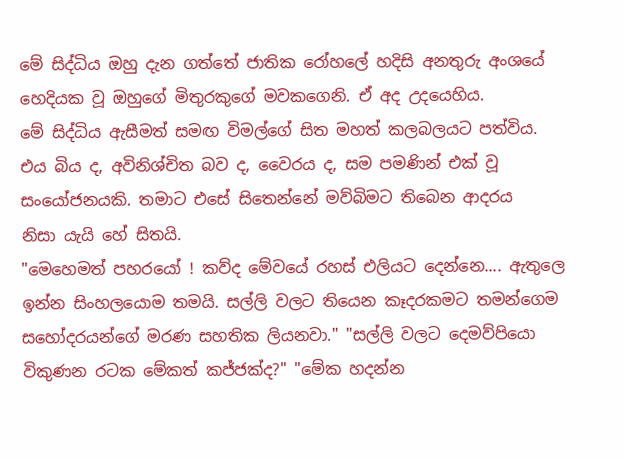මේ සිද්ධිය ඔහු දැන ගත්තේ ජාතික රෝහලේ හදිසි අනතුරු අංශයේ හෙදියක වූ ඔහුගේ මිතුරකුගේ මවකගෙනි. ඒ අද උදයෙහිය.
මේ සිද්ධිය ඇසීමත් සමඟ විමල්ගේ සිත මහත් කලබලයට පත්විය. එය බිය ද, අවිනිශ්චිත බව ද, වෛරය ද, සම පමණින් එක් වූ සංයෝජනයකි. තමාට එසේ සිතෙන්නේ මව්බිමට තිබෙන ආදරය නිසා ‍යැයි හේ සිතයි.
"මෙහෙමත් පහරයෝ ! කව්ද මේවයේ රහස් එලියට දෙන්නෙ.... ඇතුලෙ ඉන්න සිංහලයොම තමයි. සල්ලි වලට තියෙන කෑදරකමට තමන්ගෙම සහෝදරයන්ගේ මරණ සහතික ලියනවා." "සල්ලි වලට දෙමව්පියො විකුණන රටක මේකත් කජ්ජක්ද?" "මේක හදන්න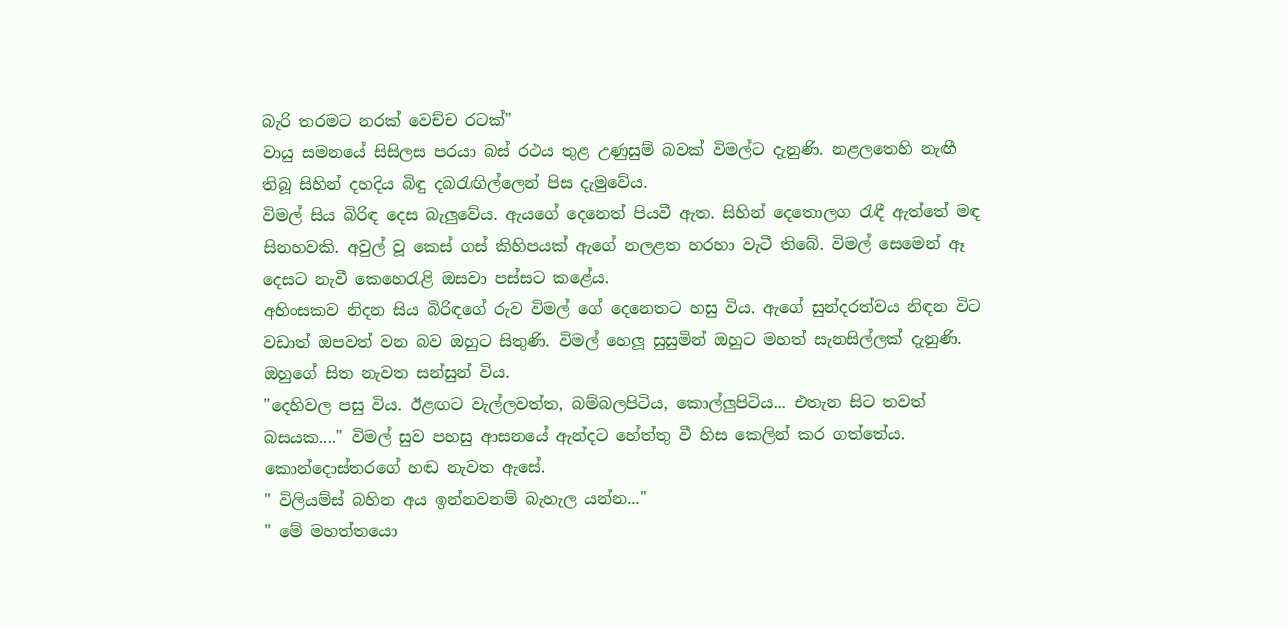බැරි තරමට නරක් වෙච්ච රටක්"
වායු සමනයේ සිසිලස පරයා බස් රථය තුළ උණුසුම් බවක් විමල්ට දැනුණි. නළලතෙහි නැඟී තිබූ සිහින් දහදිය බිඳු දබරැඟිල්ලෙන් පිස දැමුවේය.
විමල් සිය බිරිඳ දෙස බැලුවේය. ඇයගේ දෙනෙත් පියවී ඇත. සිහින් දෙතොලග රැඳී ඇත්තේ මඳ සිනහවකි. අවුල් වූ කෙස් ගස් කිහිපයක් ඇගේ නලළත හරහා වැටී තිබේ. විමල් සෙමෙන් ඈ දෙසට නැවී කෙහෙරැළි ඔසවා පස්සට කළේය.
අහිංසකව නිදන සිය බිරිඳගේ රුව විමල් ගේ දෙනෙතට හසු විය. ඇගේ සුන්දරත්වය නිඳන විට වඩාත් ඔපවත් වන බව ඔහුට සිතුණි. විමල් හෙලූ සුසුමින් ඔහුට මහත් සැනසිල්ලක් දැනුණි. ඔහුගේ සිත නැවත සන්සුන් විය.
"දෙහිවල පසු විය. ඊළඟට වැල්ලවත්ත, බම්බලපිටිය, කොල්ලුපිටිය... එතැන සිට තවත් බසයක...." විමල් සුව පහසු ආසනයේ ඇන්දට හේත්තු වී හිස කෙලින් කර ගත්තේය.
කොන්දොස්තරගේ හඬ නැවත ඇසේ.
" විලියම්ස් බහින අය ඉන්නවනම් බැහැල යන්න..."
" මේ මහත්තයො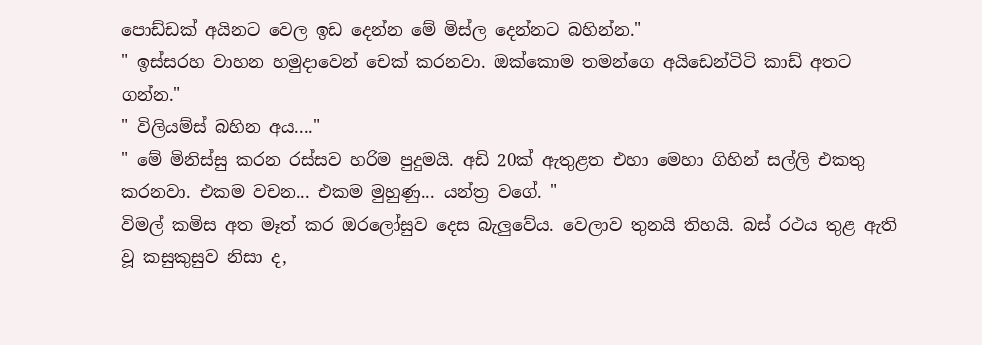පොඩ්ඩක් අයිනට වෙල ඉඩ දෙන්න මේ මිස්ල දෙන්නට බහින්න."
" ඉස්සරහ වාහන හමුදාවෙන් චෙක් කරනවා. ඔක්කොම තමන්ගෙ අයිඩෙන්ටිටි කාඩ් අතට ගන්න."
" විලියම්ස් බහින අය...."
" මේ මිනිස්සු කරන රස්සව හරිම පුදුමයි. අඩි 20ක් ඇතුළත එහා මෙහා ගිහින් සල්ලි එකතු කරනවා. එකම වචන... එකම මුහුණු... යන්ත්‍ර වගේ. "
විමල් කමිස අත මෑත් කර ඔරලෝසුව දෙස බැලුවේය. වෙලාව තුනයි තිහයි. බස් රථය තුළ ඇති වූ කසුකුසුව නිසා ද,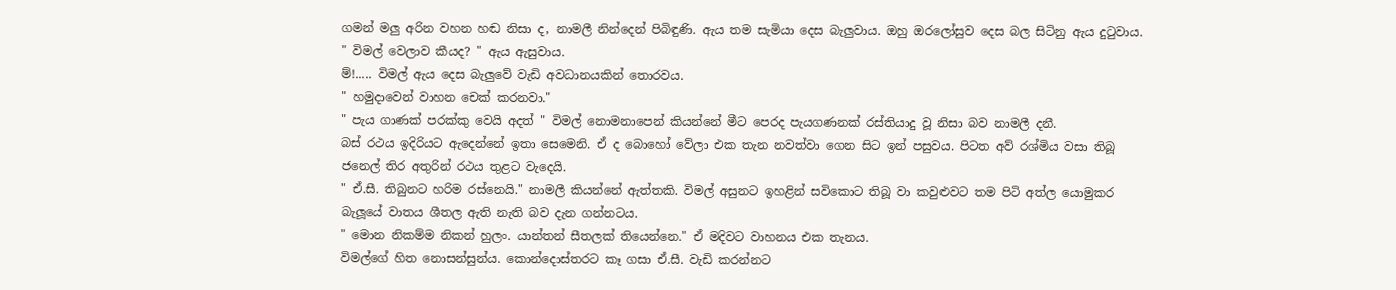ගමන් මලු අරින වහන හඬ නිසා ද, නාමලී නින්දෙන් පිබිඳුණි. ඇය තම සැමියා දෙස බැලුවාය. ඔහු ඔරලෝසුව දෙස බල සිටිනු ඇය දුටුවාය.
" විමල් වෙලාව කීයද? " ඇය ඇසුවාය.
ම්!..... විමල් ඇය දෙස බැලුවේ වැඩි අවධානයකින් තොරවය.
" හමුදාවෙන් වාහන චෙක් කරනවා."
" පැය ගාණක් පරක්කු වෙයි අදත් " විමල් නොමනාපෙන් කියන්නේ මීට පෙරද පැයගණනක් රස්තියාදු වූ නිසා බව නාමලී දනී.
බස් රථය ඉදිරියට ඇදෙන්නේ ඉතා සෙමෙනි. ඒ ද බොහෝ වේලා එක තැන නවත්වා ගෙන සිට ඉන් පසුවය. පිටත අව් රශ්මිය වසා තිබූ ජනෙල් තිර අතුරින් රථය තුළට වැදෙයි.
" ඒ.සී. තිබුනට හරිම රස්නෙයි." නාමලී කියන්නේ ඇත්තකි. විමල් අසුනට ඉහළින් සවිකොට තිබූ වා කවුළුවට තම පිටි අත්ල යොමුකර බැලූයේ වාතය ශීතල ඇති නැති බව දැන ගන්නටය.
" මොන නිකම්ම නිකන් හුලං. යාන්තන් සීතලක් තියෙන්නෙ." ඒ මදිවට වාහනය එක තැනය.
විමල්ගේ හිත නොසන්සුන්ය. කොන්දොස්තරට කෑ ගසා ඒ.සී. වැඩි කරන්නට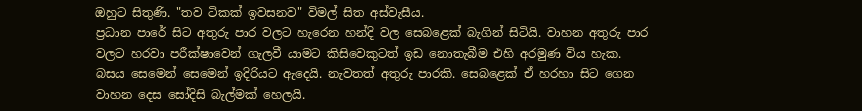ඔහුට සිතුණි. "තව ටිකක් ඉවසනව" විමල් සිත අස්වැසීය.
ප්‍රධාන පාරේ සිට අතුරු පාර වලට හැරෙන හන්දි වල සෙබළෙක් බැගින් සිටියි. වාහන අතුරු පාර වලට හරවා පරීක්ෂාවෙන් ගැලවී යාමට කිසිවෙකුටත් ඉඩ නොතැබීම එහි අරමුණ විය හැක.
බසය සෙමෙන් සෙමෙන් ඉදිරියට ඇදෙයි. නැවතත් අතුරු පාරකි. සෙබළෙක් ඒ හරහා සිට ගෙන වාහන දෙස සෝදිසි බැල්මක් හෙලයි.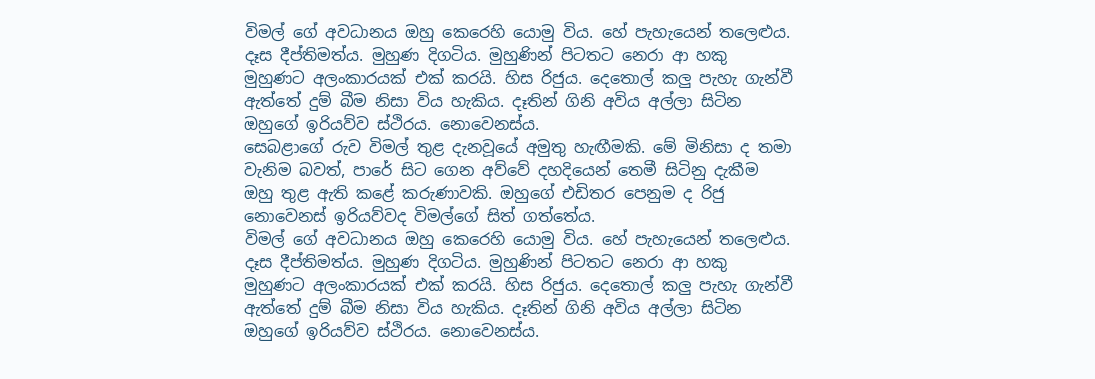විමල් ගේ අවධානය ඔහු කෙරෙහි යොමු විය. හේ පැහැයෙන් තලෙළුය. දෑස දීප්තිමත්ය. මුහුණ දිගටිය. මුහුණින් පිටතට නෙරා ආ හකු මුහුණට අලංකාරයක් එක් කරයි. හිස රිජුය. දෙතොල් කලු පැහැ ගැන්වී ඇත්තේ දුම් බීම නිසා විය හැකිය. දෑතින් ගිනි අවිය අල්ලා සිටින ඔහුගේ ඉරියව්ව ස්ථිරය. නොවෙනස්ය.
සෙබළාගේ රුව විමල් තුළ දැනවූයේ අමුතු හැඟීමකි. මේ මිනිසා ද තමා වැනිම බවත්, පාරේ සිට ගෙන අව්වේ දහදියෙන් තෙමී සිටිනු දැකීම ඔහු තුළ ඇති කළේ කරුණාවකි. ඔහුගේ එඩිතර පෙනුම ද රිජු නොවෙනස් ඉරියව්වද විමල්ගේ සිත් ගත්තේය.
විමල් ගේ අවධානය ඔහු කෙරෙහි යොමු විය. හේ පැහැයෙන් තලෙළුය. දෑස දීප්තිමත්ය. මුහුණ දිගටිය. මුහුණින් පිටතට නෙරා ආ හකු මුහුණට අලංකාරයක් එක් කරයි. හිස රිජුය. දෙතොල් කලු පැහැ ගැන්වී ඇත්තේ දුම් බීම නිසා විය හැකිය. දෑතින් ගිනි අවිය අල්ලා සිටින ඔහුගේ ඉරියව්ව ස්ථිරය. නොවෙනස්ය.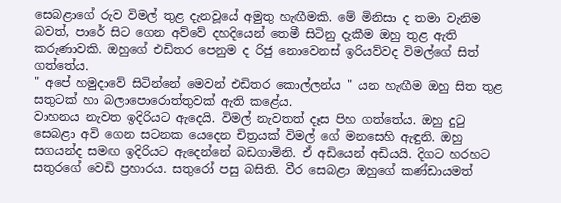සෙබළාගේ රුව විමල් තුළ දැනවූයේ අමුතු හැඟීමකි. මේ මිනිසා ද තමා වැනිම බවත්, පාරේ සිට ගෙන අව්වේ දහදියෙන් තෙමී සිටිනු දැකීම ඔහු තුළ ඇති කරුණාවකි. ඔහුගේ එඩිතර පෙනුම ද රිජු නොවෙනස් ඉරියව්වද විමල්ගේ සිත් ගත්තේය.
" අපේ හමුදාවේ සිටින්නේ මෙවන් එඩිතර කොල්ලන්ය " යන හැඟීම ඔහු සිත තුළ සතුටක් හා බලාපොරොත්තුවක් ඇති කළේය.
වාහනය නැවත ඉදිරියට ඇදෙයි. විමල් නැවතත් දෑස පිහ ගත්තේ‍ය. ඔහු දුටු සෙබළා අවි ගෙන සටනක යෙදෙන චිත්‍රයක් විමල් ගේ මනසෙහි ඇඳුනි. ඔහු සගයන්ද සමඟ ඉදිරියට ඇදෙන්නේ බඩගාමිනි. ඒ අඩියෙන් අඩියයි. දිගට හරහට සතුරගේ වෙඩි ප්‍රහාරය. සතුරෝ පසු බසිති. වීර සෙබළා ඔහුගේ කණ්ඩායමත්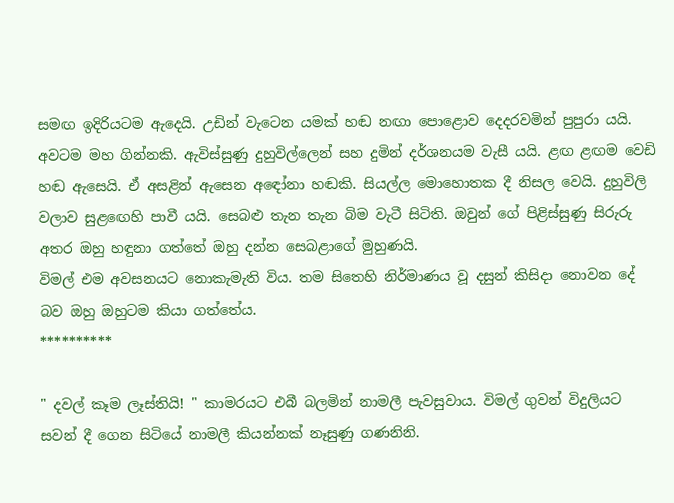සමඟ ඉදිරියටම ඇදෙයි. උඩින් වැටෙන යමක් හඬ නඟා පොළොව දෙදරවමින් පුපුරා යයි. අවටම මහ ගින්නකි. ඇවිස්සුණු දුහුවිල්ලෙන් සහ දුමින් දර්ශනයම වැසී යයි. ළඟ ළඟම වෙඩි හඬ ඇසෙයි. ඒ අසළින් ඇසෙන අඳෝනා හඬකි. සියල්ල මොහොතක දී නිසල වෙයි. දුහුවිලි වලාව සුළඟෙහි පාවී යයි. සෙබළු තැන තැන බිම වැටී සිටිති. ඔවුන් ගේ පිළිස්සුණු සිරුරු අතර ඔහු හඳුනා ගත්තේ ඔහු දන්න සෙබළාගේ මුහුණයි.
විමල් එම අවසනයට නොකැමැති විය. තම සිතෙහි නිර්මාණය වූ දසුන් කිසිදා නොවන දේ බව ඔහු ඔහුටම කියා ගත්තේය.
**********

" දවල් කෑම ලෑස්තියි! " කාමරයට එබී බලමින් නාමලී පැවසුවාය. විමල් ගුවන් විදුලියට සවන් දී ගෙන සිටියේ නාමලී කියන්නක් නෑසුණු ගණනිනි.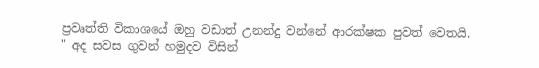ප්‍රවෘත්ති විකාශයේ ඔහු වඩාත් උනන්දු වන්නේ ආරක්ෂක පුවත් වෙතයි.
" අද සවස ගුවන් හමුදව විසින්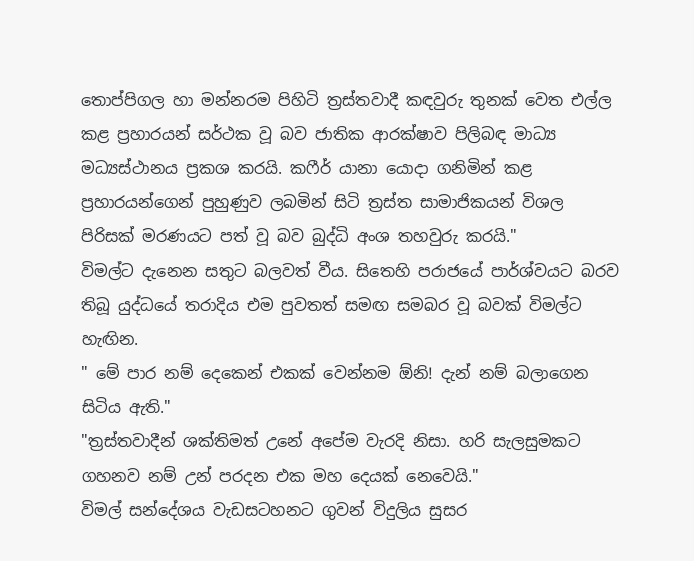තොප්පිගල හා මන්නරම පිහිටි ත්‍රස්තවාදී කඳවුරු තුනක් වෙත එල්ල කළ ප්‍රහාරයන් සර්ථක වූ බව ජාතික ආරක්ෂාව පිලිබඳ මාධ්‍ය මධ්‍යස්ථානය ප්‍රකශ කරයි. කෆීර් යානා යොදා ගනිමින් කළ ප්‍රහාරයන්ගෙන් පුහුණුව ලබමින් සිටි ත්‍රස්ත සාමාජිකයන් විශල පිරිසක් මරණයට පත් වූ බව බුද්ධි අංශ තහවුරු කරයි."
විමල්ට දැනෙන සතුට බලවත් වීය. සිතෙහි පරාජයේ පාර්ශ්වයට බරව තිබූ යුද්ධයේ තරාදිය එම පුවතත් සමඟ සමබර වූ බවක් විමල්ට හැඟින.
" මේ පාර නම් දෙකෙන් එකක් වෙන්නම ඕනි! දැන් නම් බලාගෙන සිටිය ඇති."
"ත්‍රස්තවාදීන් ශක්තිමත් උනේ අපේම වැරදි නිසා. හරි සැලසුමකට ගහනව නම් උන් පරදන එක මහ දෙයක් නෙවෙයි."
විමල් සන්දේශය වැඩසටහනට ගුවන් විදුලිය සුසර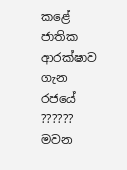කළේ ජාතික ආරක්ෂාව ගැන රජයේ ?????? මවන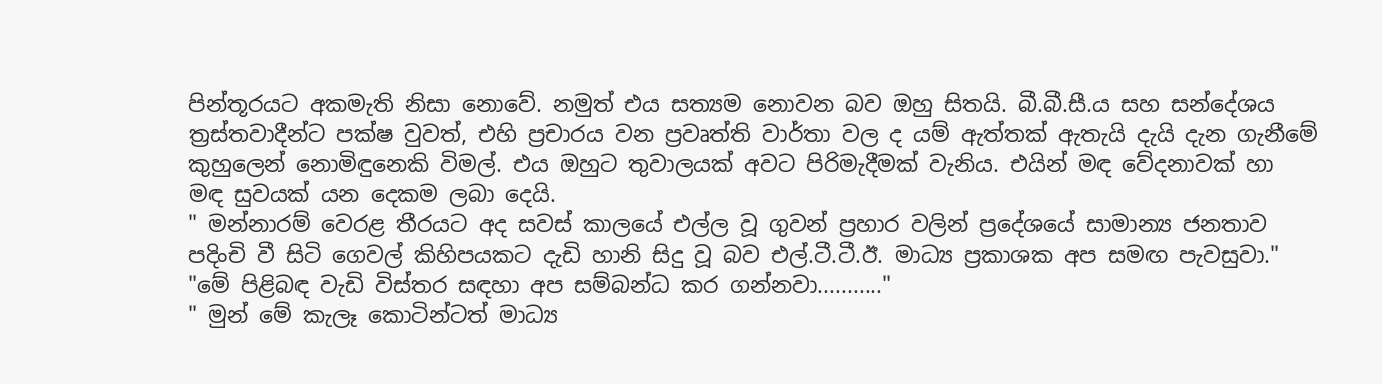පින්තූරයට අකමැති නිසා නොවේ. නමුත් එය සත්‍යම නොවන බව ඔහු සිතයි. බී.බී.සී.ය සහ සන්දේශය ත්‍රස්තවාදීන්ට පක්ෂ වුවත්, එහි ප්‍රචාරය වන ප්‍රවෘත්ති වාර්තා වල ද යම් ඇත්තක් ඇතැයි දැයි දැන ගැනීමේ කුහුලෙන් නොමිඳුනෙකි විමල්. එය ඔහුට තුවාලයක් අවට පිරිමැදීමක් වැනිය. එයින් මඳ වේදනාවක් හා මඳ සුවයක් යන දෙකම ලබා දෙයි.
" මන්නාරම් වෙරළ තීරයට අද සවස් කාලයේ එල්ල වූ ගුවන් ප්‍රහාර වලින් ප්‍රදේශයේ සාමාන්‍ය ජනතාව පදිංචි වී සිටි ගෙවල් කිහිපයකට දැඩි හානි සිදු වූ බව එල්.ටී.ටී.ඊ. මාධ්‍ය ප්‍රකාශක අප සමඟ පැවසුවා."
"මේ පිළිබඳ වැඩි විස්තර සඳහා අප සම්බන්ධ කර ගන්නවා..........."
" මුන් මේ කැලෑ කොටින්ටත් මාධ්‍ය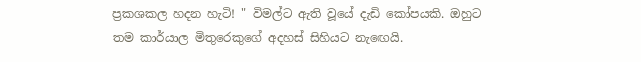ප්‍රකශකල හදන හැටි! " විමල්ට ඇති වූයේ දැඩි කෝපයකි. ඔහුට තම කාර්යාල මිතුරෙකුගේ අදහස් සිහියට නැඟෙයි.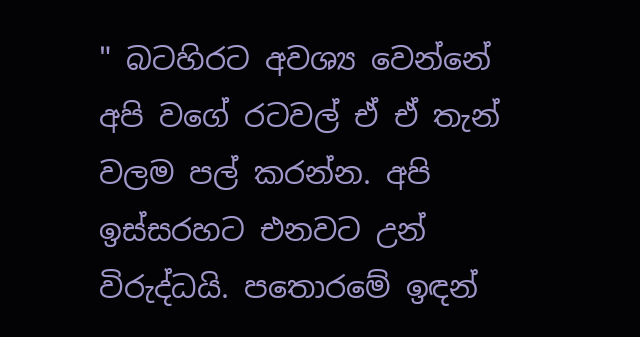" බටහිරට අවශ්‍ය වෙන්නේ අපි වගේ රටවල් ඒ ඒ තැන් වලම පල් කරන්න. අපි ඉස්සරහට එනවට උන් විරුද්ධයි. පතොරමේ ඉඳන්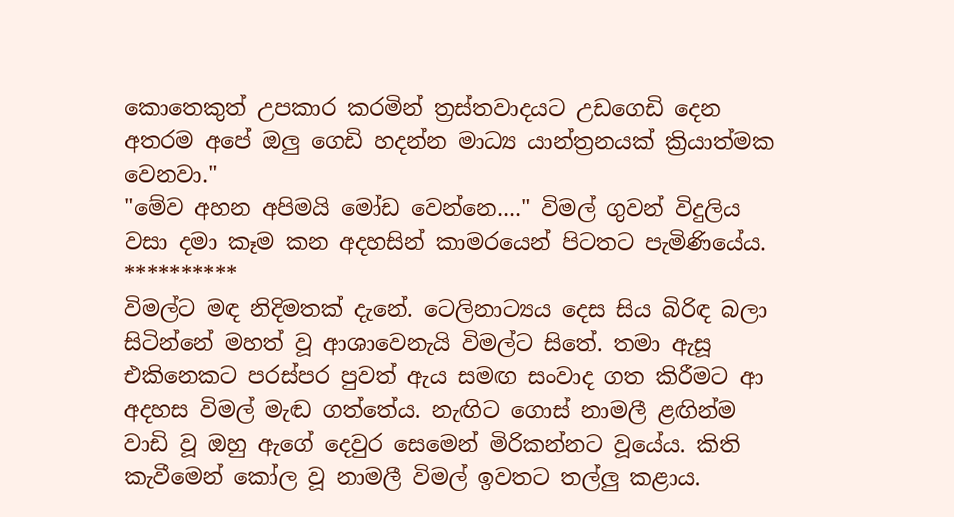කොතෙකුත් උපකාර කරමින් ත්‍රස්තවාදයට උඩගෙඩි දෙන අතරම අපේ ඔලු ගෙඩි හදන්න මාධ්‍ය යාන්ත්‍රනයක් ක්‍රියාත්මක වෙනවා."
"මේව අහන අපිමයි මෝඩ වෙන්නෙ...." විමල් ගුවන් විදුලිය වසා දමා කෑම කන අදහසින් කාමරයෙන් පිටතට පැමිණියේය.
**********
විමල්ට මඳ නිදිමතක් දැනේ. ටෙලිනාට්‍යය දෙස සිය බිරිඳ බලා සිටින්නේ මහත් වූ ආශාවෙනැයි විමල්ට සිතේ. තමා ඇසූ එකිනෙකට පරස්පර පුවත් ඇය සමඟ සංවාද ගත කිරීමට ආ අදහස විමල් මැඬ ගත්තේය. නැඟිට ගොස් නාමලී ළඟින්ම වාඩි වූ ඔහු ඇගේ දෙවුර සෙමෙන් මිරිකන්නට වූයේය. කිති කැවීමෙන් කෝල වූ නාමලී විමල් ඉවතට තල්ලු කළාය.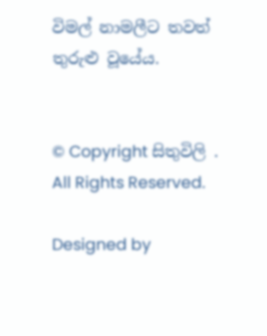විමල් නාමලීට තවත් තුරුළු වූයේය.


© Copyright සිතුවිලි . All Rights Reserved.

Designed by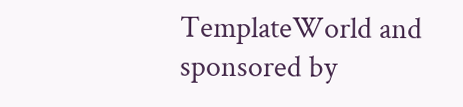TemplateWorld and sponsored by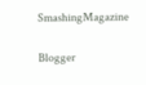SmashingMagazine

Blogger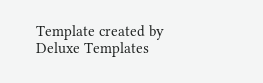Template created by Deluxe Templates